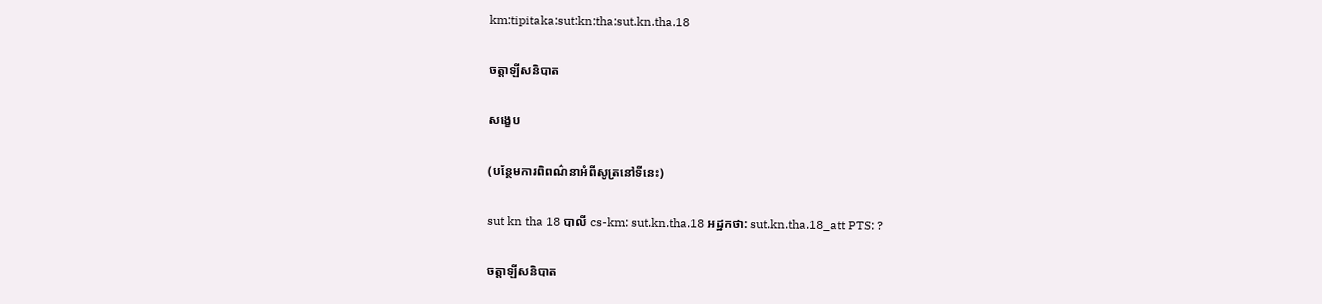km:tipitaka:sut:kn:tha:sut.kn.tha.18

ចត្តាឡីសនិបាត

សង្ខេប

(បន្ថែមការពិពណ៌នាអំពីសូត្រនៅទីនេះ)

sut kn tha 18 បាលី cs-km: sut.kn.tha.18 អដ្ឋកថា: sut.kn.tha.18_att PTS: ?

ចត្តាឡីសនិបាត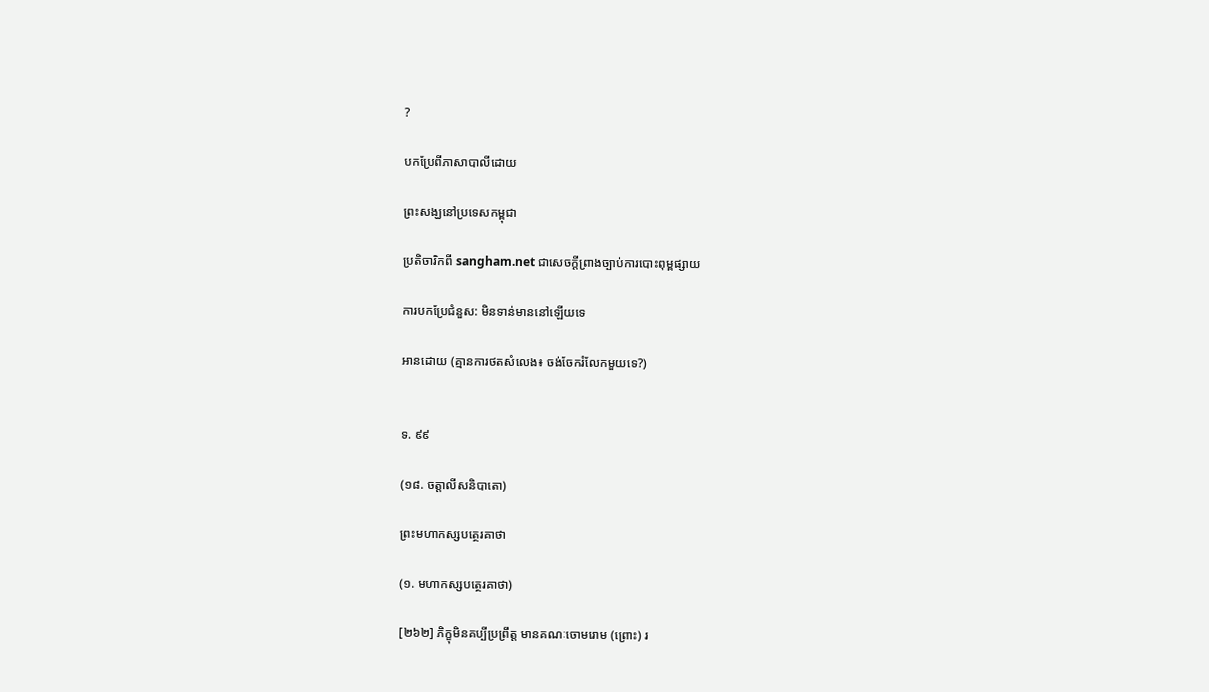?

បកប្រែពីភាសាបាលីដោយ

ព្រះសង្ឃនៅប្រទេសកម្ពុជា

ប្រតិចារិកពី sangham.net ជាសេចក្តីព្រាងច្បាប់ការបោះពុម្ពផ្សាយ

ការបកប្រែជំនួស: មិនទាន់មាននៅឡើយទេ

អានដោយ (គ្មានការថតសំលេង៖ ចង់ចែករំលែកមួយទេ?)


ទ. ៩៩

(១៨. ចត្តាលីសនិបាតោ)

ព្រះមហាកស្សបត្ថេរគាថា

(១. មហាកស្សបត្ថេរគាថា)

[២៦២] ភិក្ខុមិនគប្បីប្រព្រឹត្ត មានគណៈចោមរោម (ព្រោះ) រ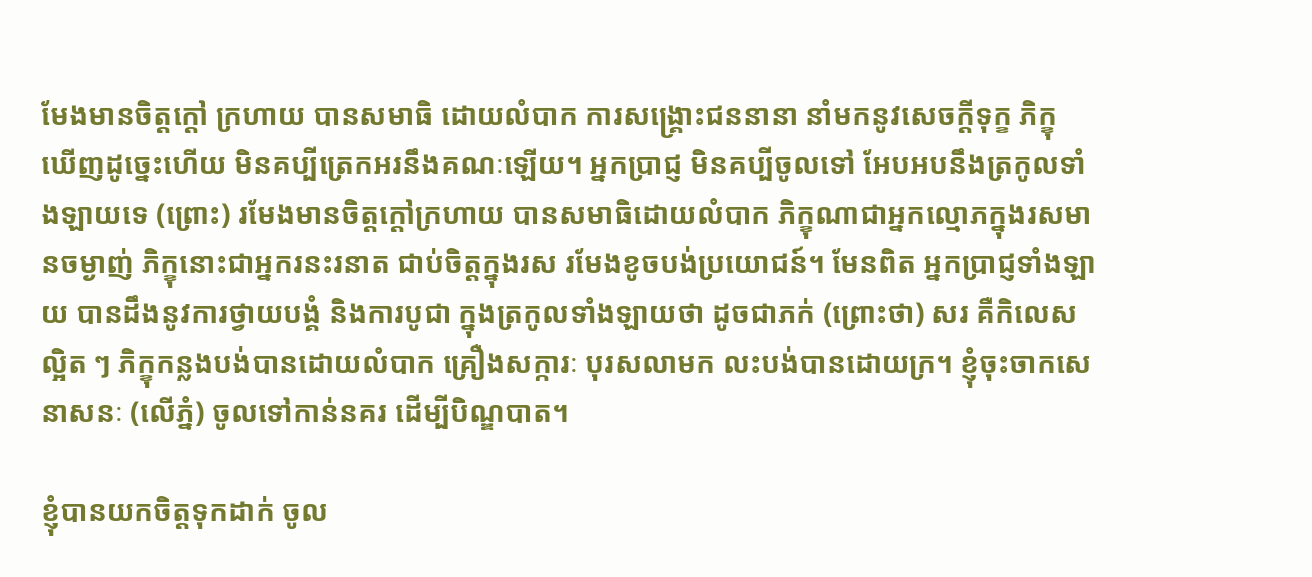មែងមានចិត្តក្ដៅ ក្រហាយ បានសមាធិ ដោយលំបាក ការសង្គ្រោះជននានា នាំមកនូវសេចក្ដីទុក្ខ ភិក្ខុ ឃើញដូច្នេះហើយ មិនគប្បីត្រេកអរនឹងគណៈឡើយ។ អ្នកប្រាជ្ញ មិនគប្បីចូលទៅ អែបអបនឹងត្រកូលទាំងឡាយទេ (ព្រោះ) រមែងមានចិត្តក្ដៅក្រហាយ បានសមាធិដោយលំបាក ភិក្ខុណាជាអ្នកល្មោភក្នុងរសមានចម្ងាញ់ ភិក្ខុនោះជាអ្នករនះរនាត ជាប់ចិត្តក្នុងរស រមែងខូចបង់ប្រយោជន៍។ មែនពិត អ្នកប្រាជ្ញទាំងឡាយ បានដឹងនូវការថ្វាយបង្គំ និងការបូជា ក្នុងត្រកូលទាំងឡាយថា ដូចជាភក់ (ព្រោះថា) សរ គឺកិលេសល្អិត ៗ ភិក្ខុកន្លងបង់បានដោយលំបាក គ្រឿងសក្ការៈ បុរសលាមក លះបង់បានដោយក្រ។ ខ្ញុំចុះចាកសេនាសនៈ (លើភ្នំ) ចូលទៅកាន់នគរ ដើម្បីបិណ្ឌបាត។

ខ្ញុំបានយកចិត្តទុកដាក់ ចូល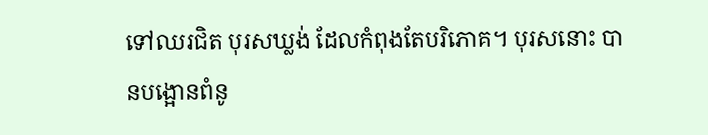ទៅឈរជិត បុរសឃ្លង់ ដែលកំពុងតែបរិភោគ។ បុរសនោះ បានបង្អោនពំនូ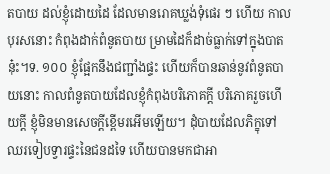តបាយ ដល់ខ្ញុំដោយដៃ ដែលមានរោគឃ្លង់ទុំផេរ ៗ ហើយ កាលបុរសនោះ កំពុងដាក់ពំនូតបាយ ម្រាមដៃក៏ដាច់ធ្លាក់ទៅក្នុងបាតនុ៎ះ។ទ. ១០០ ខ្ញុំផ្អែកនឹងជញ្ជាំងផ្ទះ ហើយក៏បានឆាន់នូវពំនូតបាយនោះ កាលពំនូតបាយដែលខ្ញុំកំពុងបរិភោគក្ដី បរិភោគរួចហើយក្ដី ខ្ញុំមិនមានសេចក្ដីខ្ពើមរអើមឡើយ។ ដុំបាយដែលភិក្ខុទៅឈរទៀបទ្វារផ្ទះនៃជនដទៃ ហើយបានមកជាអា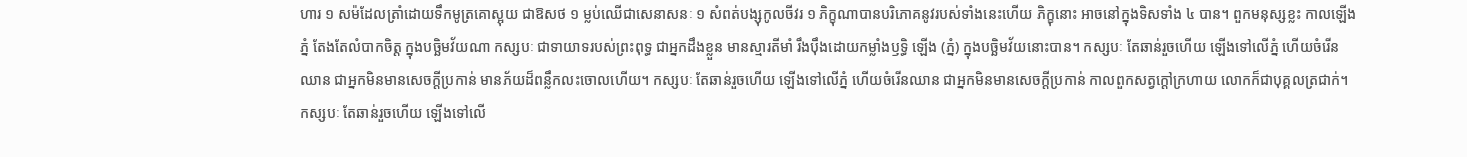ហារ ១ សម៉ដែលត្រាំដោយទឹកមូត្រគោស្អុយ ជាឱសថ ១ ម្លប់ឈើជាសេនាសនៈ ១ សំពត់បង្សុកូលចីវរ ១ ភិក្ខុណាបានបរិភោគនូវរបស់ទាំងនេះហើយ ភិក្ខុនោះ អាចនៅក្នុងទិសទាំង ៤ បាន។ ពួកមនុស្សខ្លះ កាលឡើងភ្នំ តែងតែលំបាកចិត្ត ក្នុងបច្ឆិមវ័យណា កស្សបៈ ជាទាយាទរបស់ព្រះពុទ្ធ ជាអ្នកដឹងខ្លួន មានស្មារតីមាំ រឹងប៉ឹងដោយកម្លាំងឫទ្ធិ ឡើង (ភ្នំ) ក្នុងបច្ឆិមវ័យនោះបាន។ កស្សបៈ តែឆាន់រួចហើយ ឡើងទៅលើភ្នំ ហើយចំរើនឈាន ជាអ្នកមិនមានសេចក្ដីប្រកាន់ មានភ័យដ៏ពន្លឹកលះចោលហើយ។ កស្សបៈ តែឆាន់រួចហើយ ឡើងទៅលើភ្នំ ហើយចំរើនឈាន ជាអ្នកមិនមានសេចក្ដីប្រកាន់ កាលពួកសត្វក្ដៅក្រហាយ លោកក៏ជាបុគ្គលត្រជាក់។ កស្សបៈ តែឆាន់រួចហើយ ឡើងទៅលើ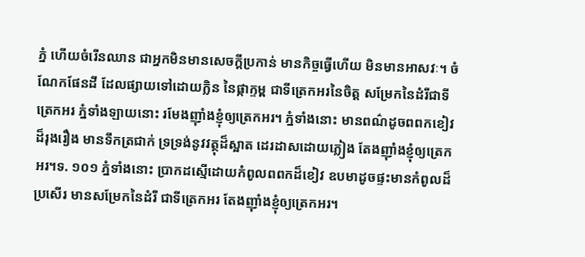ភ្នំ ហើយចំរើនឈាន ជាអ្នកមិនមានសេចក្ដីប្រកាន់ មានកិច្ចធ្វើហើយ មិនមានអាសវៈ។ ចំណែកផែនដី ដែលផ្សាយទៅដោយក្លិន នៃផ្កាក្ទម្ព ជាទីត្រេកអរនៃចិត្ត សម្រែកនៃដំរីជាទីត្រេកអរ ភ្នំទាំងឡាយនោះ រមែងញ៉ាំងខ្ញុំឲ្យត្រេកអរ។ ភ្នំទាំងនោះ មានពណ៌ដូចពពកខៀវដ៏រុងរឿង មានទឹកត្រជាក់ ទ្រទ្រង់នូវវត្ថុដ៏ស្អាត ដេរដាសដោយភ្លៀង តែងញ៉ាំងខ្ញុំឲ្យត្រេកអរ។ទ. ១០១ ភ្នំទាំងនោះ ប្រាកដស្មើដោយកំពូលពពកដ៏ខៀវ ឧបមាដូចផ្ទះមានកំពូលដ៏ប្រសើរ មានសម្រែកនៃដំរី ជាទីត្រេកអរ តែងញ៉ាំងខ្ញុំឲ្យត្រេកអរ។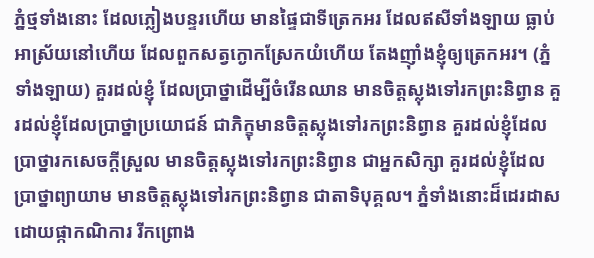ភ្នំថ្មទាំងនោះ ដែលភ្លៀងបន្ទរហើយ មានផ្ទៃជាទីត្រេកអរ ដែលឥសីទាំងឡាយ ធ្លាប់អាស្រ័យនៅហើយ ដែលពួកសត្វក្ងោកស្រែកយំហើយ តែងញ៉ាំងខ្ញុំឲ្យត្រេកអរ។ (ភ្នំទាំងឡាយ) គួរដល់ខ្ញុំ ដែលប្រាថ្នាដើម្បីចំរើនឈាន មានចិត្តស្លុងទៅរកព្រះនិព្វាន គួរដល់ខ្ញុំដែលប្រាថ្នាប្រយោជន៍ ជាភិក្ខុមានចិត្តស្លុងទៅរកព្រះនិព្វាន គួរដល់ខ្ញុំដែលប្រាថ្នារកសេចក្ដីស្រួល មានចិត្តស្លុងទៅរកព្រះនិព្វាន ជាអ្នកសិក្សា គួរដល់ខ្ញុំដែលប្រាថ្នាព្យាយាម មានចិត្តស្លុងទៅរកព្រះនិព្វាន ជាតាទិបុគ្គល។ ភ្នំទាំងនោះដ៏ដេរដាស ដោយផ្កាកណិការ រីកព្រោង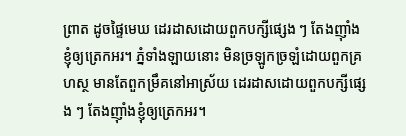ព្រាត ដូចផ្ទៃមេឃ ដេរដាសដោយពួកបក្សីផ្សេង ៗ តែងញ៉ាំងខ្ញុំឲ្យត្រេកអរ។ ភ្នំទាំងឡាយនោះ មិនច្រឡូកច្រឡំដោយពួកគ្រហស្ថ មានតែពួកម្រឹគនៅអាស្រ័យ ដេរដាសដោយពួកបក្សីផ្សេង ៗ តែងញ៉ាំងខ្ញុំឲ្យត្រេកអរ។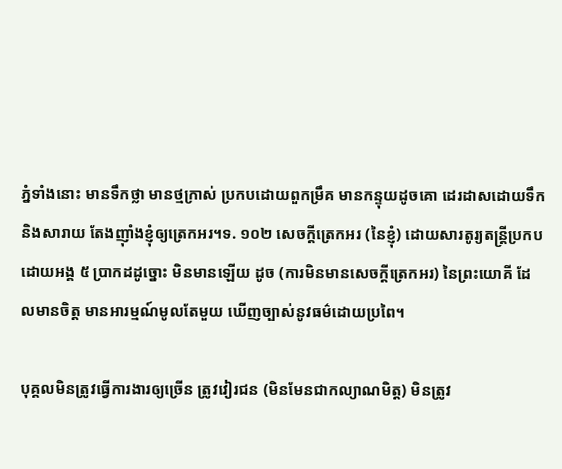ភ្នំទាំងនោះ មានទឹកថ្លា មានថ្មក្រាស់ ប្រកបដោយពួកម្រឹគ មានកន្ទុយដូចគោ ដេរដាសដោយទឹក និងសារាយ តែងញ៉ាំងខ្ញុំឲ្យត្រេកអរ។ទ. ១០២ សេចក្ដីត្រេកអរ (នៃខ្ញុំ) ដោយសារតូរ្យតន្រ្ដីប្រកបដោយអង្គ ៥ ប្រាកដដូច្នោះ មិនមានឡើយ ដូច (ការមិនមានសេចក្ដីត្រេកអរ) នៃព្រះយោគី ដែលមានចិត្ត មានអារម្មណ៍មូលតែមួយ ឃើញច្បាស់នូវធម៌ដោយប្រពៃ។

បុគ្គលមិនត្រូវធ្វើការងារឲ្យច្រើន ត្រូវវៀរជន (មិនមែនជាកល្យាណមិត្ត) មិនត្រូវ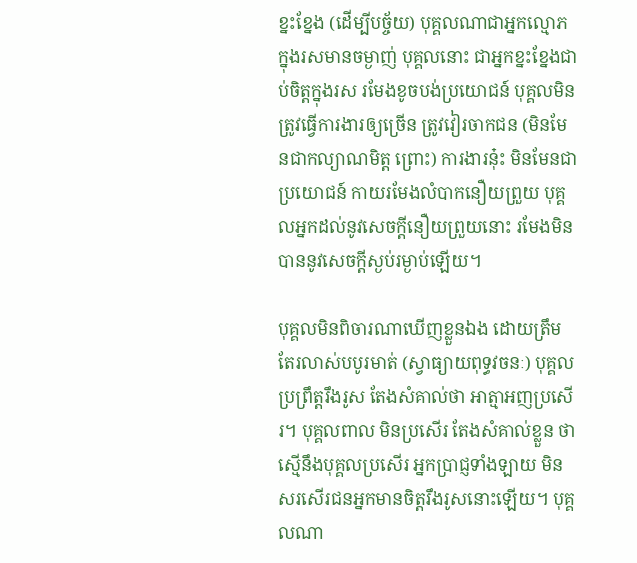ខ្នះខ្នែង (ដើម្បីបច្ច័យ) បុគ្គលណាជាអ្នកល្មោភក្នុងរសមានចម្ងាញ់ បុគ្គលនោះ ជាអ្នកខ្នះខ្នែងជាប់ចិត្តក្នុងរស រមែងខូចបង់ប្រយោជន៍ បុគ្គលមិនត្រូវធ្វើការងារឲ្យច្រើន ត្រូវវៀរចាកជន (មិនមែនជាកល្យាណមិត្ត ព្រោះ) ការងារនុ៎ះ មិនមែនជាប្រយោជន៍ កាយរមែងលំបាកនឿយព្រួយ បុគ្គលអ្នកដល់នូវសេចក្ដីនឿយព្រួយនោះ រមែងមិនបាននូវសេចក្ដីស្ងប់រម្ងាប់ឡើយ។

បុគ្គលមិនពិចារណាឃើញខ្លួនឯង ដោយត្រឹមតែរលាស់បបូរមាត់ (ស្វាធ្យាយពុទ្ធវចនៈ) បុគ្គលប្រព្រឹត្តរឹងរូស តែងសំគាល់ថា អាត្មាអញប្រសើរ។ បុគ្គលពាល មិនប្រសើរ តែងសំគាល់ខ្លួន ថាស្មើនឹងបុគ្គលប្រសើរ អ្នកប្រាជ្ញទាំងឡាយ មិនសរសើរជនអ្នកមានចិត្តរឹងរូសនោះឡើយ។ បុគ្គលណា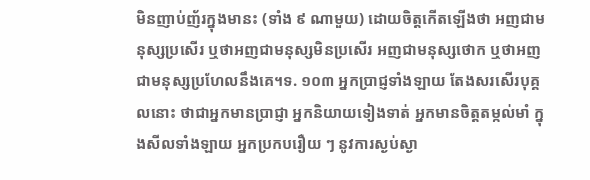មិនញាប់ញ័រក្នុងមានះ (ទាំង ៩ ណាមួយ) ដោយចិត្តកើតឡើងថា អញជាមនុស្សប្រសើរ ឬថាអញជាមនុស្សមិនប្រសើរ អញជាមនុស្សថោក ឬថាអញជាមនុស្សប្រហែលនឹងគេ។ទ. ១០៣ អ្នកប្រាជ្ញទាំងឡាយ តែងសរសើរបុគ្គលនោះ ថាជាអ្នកមានប្រាជ្ញា អ្នកនិយាយទៀងទាត់ អ្នកមានចិត្តតម្កល់មាំ ក្នុងសីលទាំងឡាយ អ្នកប្រកបរឿយ ៗ នូវការស្ងប់ស្ងា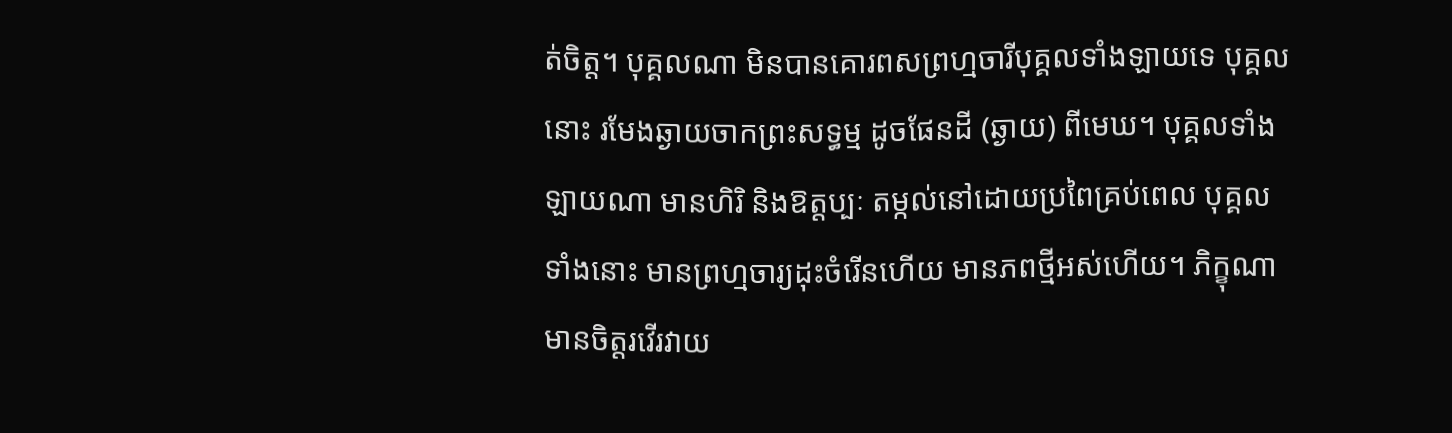ត់ចិត្ត។ បុគ្គលណា មិនបានគោរពសព្រហ្មចារីបុគ្គលទាំងឡាយទេ បុគ្គលនោះ រមែងឆ្ងាយចាកព្រះសទ្ធម្ម ដូចផែនដី (ឆ្ងាយ) ពីមេឃ។ បុគ្គលទាំងឡាយណា មានហិរិ និងឱត្តប្បៈ តម្កល់នៅដោយប្រពៃគ្រប់ពេល បុគ្គលទាំងនោះ មានព្រហ្មចារ្យដុះចំរើនហើយ មានភពថ្មីអស់ហើយ។ ភិក្ខុណាមានចិត្តរវើរវាយ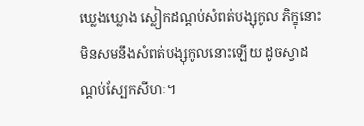ឃ្លេងឃ្លោង ស្លៀកដណ្ដប់សំពត់បង្សុកូល ភិក្ខុនោះ មិនសមនឹងសំពត់បង្សុកូលនោះឡើយ ដូចស្វាដណ្ដប់ស្បែកសីហៈ។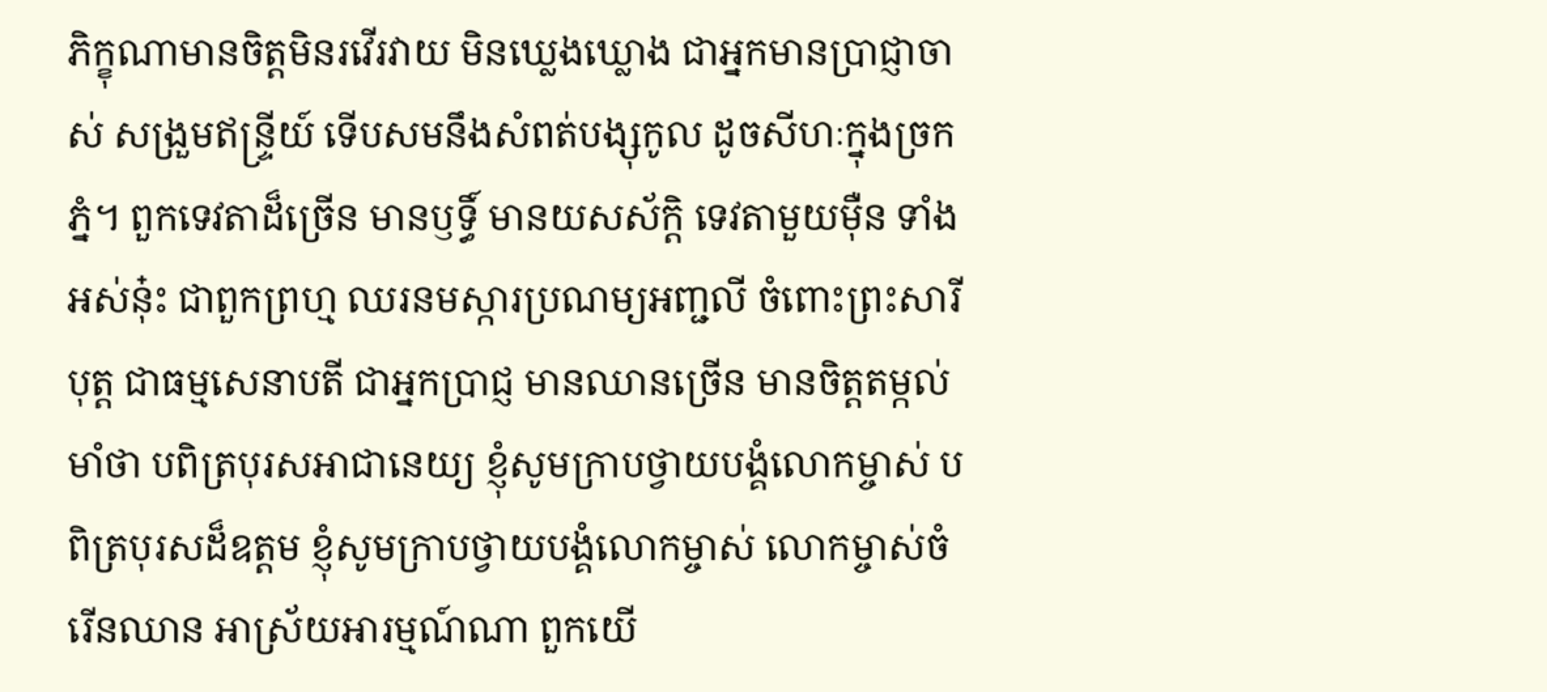ភិក្ខុណាមានចិត្តមិនរវើរវាយ មិនឃ្លេងឃ្លោង ជាអ្នកមានប្រាជ្ញាចាស់ សង្រួមឥន្រ្ទីយ៍ ទើបសមនឹងសំពត់បង្សុកូល ដូចសីហៈក្នុងច្រកភ្នំ។ ពួកទេវតាដ៏ច្រើន មានឫទ្ធិ៍ មានយសស័ក្តិ ទេវតាមួយម៉ឺន ទាំងអស់នុ៎ះ ជាពួកព្រហ្ម ឈរនមស្ការប្រណម្យអញ្ជលី ចំពោះព្រះសារីបុត្ត ជាធម្មសេនាបតី ជាអ្នកប្រាជ្ញ មានឈានច្រើន មានចិត្តតម្កល់មាំថា បពិត្របុរសអាជានេយ្យ ខ្ញុំសូមក្រាបថ្វាយបង្គំលោកម្ចាស់ បពិត្របុរសដ៏ឧត្តម ខ្ញុំសូមក្រាបថ្វាយបង្គំលោកម្ចាស់ លោកម្ចាស់ចំរើនឈាន អាស្រ័យអារម្មណ៍ណា ពួកយើ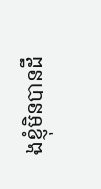ងខ្ញុំមិនបានដឹ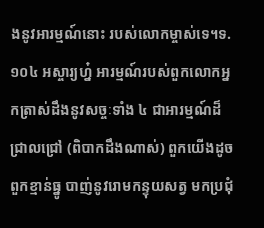ងនូវអារម្មណ៍នោះ របស់លោកម្ចាស់ទេ។ទ. ១០៤ អស្ចារ្យហ្ន៎ អារម្មណ៍របស់ពួកលោកអ្នកត្រាស់ដឹងនូវសច្ចៈទាំង ៤ ជាអារម្មណ៍ដ៏ជ្រាលជ្រៅ (ពិបាកដឹងណាស់) ពួកយើងដូចពួកខ្មាន់ធ្នូ បាញ់នូវរោមកន្ទុយសត្វ មកប្រជុំ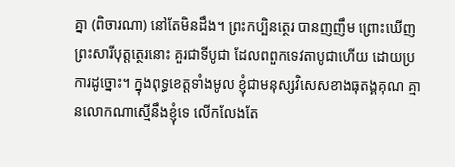គ្នា (ពិចារណា) នៅតែមិនដឹង។ ព្រះកប្បិនត្ថេរ បានញញឹម ព្រោះឃើញព្រះសារីបុត្តត្ថេរនោះ គួរជាទីបូជា ដែលពពួកទេវតាបូជាហើយ ដោយប្រការដូច្នោះ។ ក្នុងពុទ្ធខេត្តទាំងមូល ខ្ញុំជាមនុស្សវិសេសខាងធុតង្គគុណ គ្មានលោកណាស្មើនឹងខ្ញុំទេ លើកលែងតែ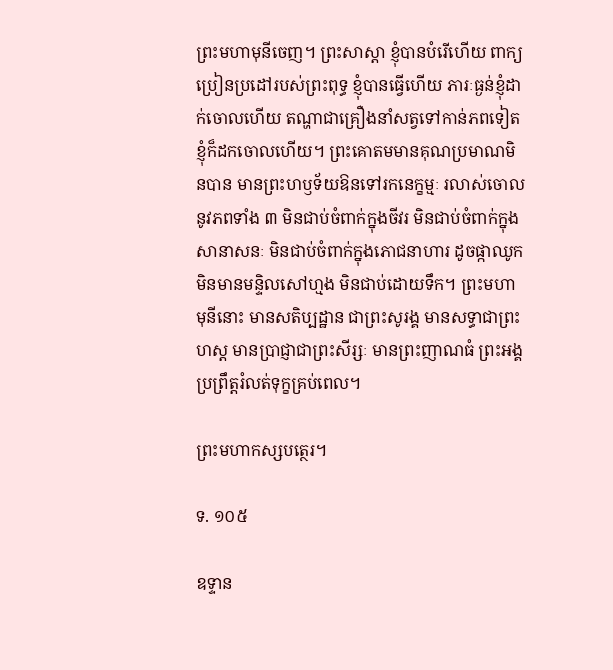ព្រះមហាមុនីចេញ។ ព្រះសាស្ដា ខ្ញុំបានបំរើហើយ ពាក្យប្រៀនប្រដៅរបស់ព្រះពុទ្ធ ខ្ញុំបានធ្វើហើយ ភារៈធ្ងន់ខ្ញុំដាក់ចោលហើយ តណ្ហាជាគ្រឿងនាំសត្វទៅកាន់ភពទៀត ខ្ញុំក៏ដកចោលហើយ។ ព្រះគោតមមានគុណប្រមាណមិនបាន មានព្រះហឫទ័យឱនទៅរកនេក្ខម្មៈ រលាស់ចោលនូវភពទាំង ៣ មិនជាប់ចំពាក់ក្នុងចីវរ មិនជាប់ចំពាក់ក្នុងសានាសនៈ មិនជាប់ចំពាក់ក្នុងភោជនាហារ ដូចផ្កាឈូកមិនមានមន្ទិលសៅហ្មង មិនជាប់ដោយទឹក។ ព្រះមហាមុនីនោះ មានសតិប្បដ្ឋាន ជាព្រះសូរង្គ មានសទ្ធាជាព្រះហស្ដ មានប្រាជ្ញាជាព្រះសីរ្សៈ មានព្រះញាណធំ ព្រះអង្គប្រព្រឹត្តរំលត់ទុក្ខគ្រប់ពេល។

ព្រះមហាកស្សបត្ថេរ។

ទ. ១០៥

ឧទ្ទាន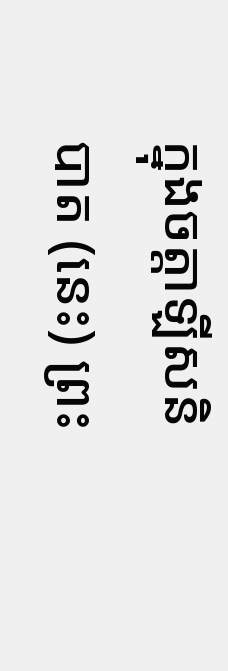ក្នុងចត្តាឡីសនិបាត (នេះ) ព្រះ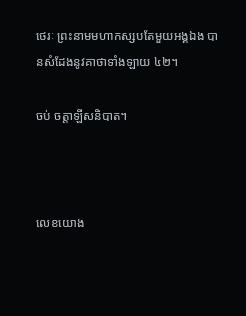ថេរៈ ព្រះនាមមហាកស្សបតែមួយអង្គឯង បានសំដែងនូវគាថាទាំងឡាយ ៤២។

ចប់ ចត្តាឡីសនិបាត។



លេខយោង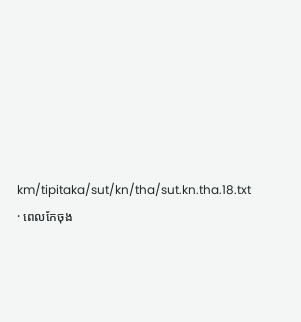km/tipitaka/sut/kn/tha/sut.kn.tha.18.txt · ពេលកែចុង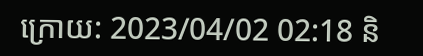ក្រោយ: 2023/04/02 02:18 និ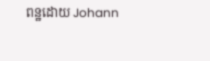ពន្ឋដោយ Johann